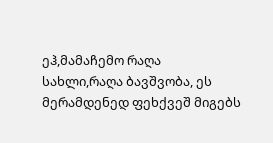ეჰ,მამაჩემო რაღა სახლი,რაღა ბავშვობა, ეს მერამდენედ ფეხქვეშ მიგებს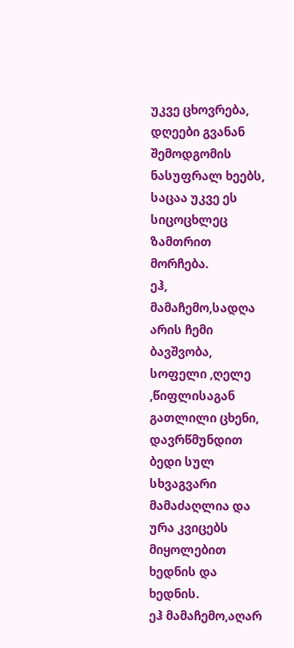უკვე ცხოვრება, დღეები გვანან შემოდგომის ნასუფრალ ხეებს, საცაა უკვე ეს სიცოცხლეც ზამთრით მორჩება.
ეჰ, მამაჩემო,სადღა არის ჩემი ბავშვობა, სოფელი ,ღელე ,წიფლისაგან გათლილი ცხენი, დავრწმუნდით ბედი სულ სხვაგვარი მამაძაღლია და ურა კვიცებს მიყოლებით ხედნის და ხედნის.
ეჰ მამაჩემო,აღარ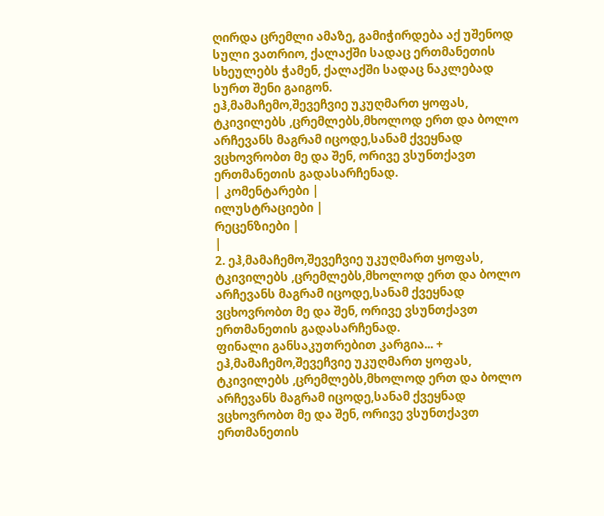ღირდა ცრემლი ამაზე, გამიჭირდება აქ უშენოდ სული ვათრიო, ქალაქში სადაც ერთმანეთის სხეულებს ჭამენ, ქალაქში სადაც ნაკლებად სურთ შენი გაიგონ.
ეჰ,მამაჩემო,შევეჩვიე უკუღმართ ყოფას, ტკივილებს ,ცრემლებს,მხოლოდ ერთ და ბოლო არჩევანს მაგრამ იცოდე,სანამ ქვეყნად ვცხოვრობთ მე და შენ, ორივე ვსუნთქავთ ერთმანეთის გადასარჩენად.
| კომენტარები |
ილუსტრაციები |
რეცენზიები |
|
2. ეჰ,მამაჩემო,შევეჩვიე უკუღმართ ყოფას, ტკივილებს ,ცრემლებს,მხოლოდ ერთ და ბოლო არჩევანს მაგრამ იცოდე,სანამ ქვეყნად ვცხოვრობთ მე და შენ, ორივე ვსუნთქავთ ერთმანეთის გადასარჩენად.
ფინალი განსაკუთრებით კარგია... + ეჰ,მამაჩემო,შევეჩვიე უკუღმართ ყოფას, ტკივილებს ,ცრემლებს,მხოლოდ ერთ და ბოლო არჩევანს მაგრამ იცოდე,სანამ ქვეყნად ვცხოვრობთ მე და შენ, ორივე ვსუნთქავთ ერთმანეთის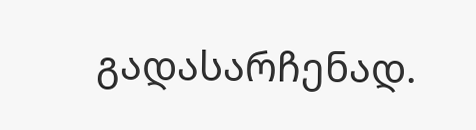გადასარჩენად.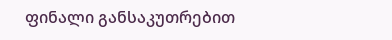ფინალი განსაკუთრებით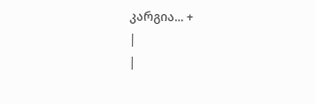კარგია... +
|
|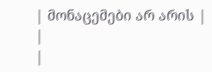| მონაცემები არ არის |
|
|